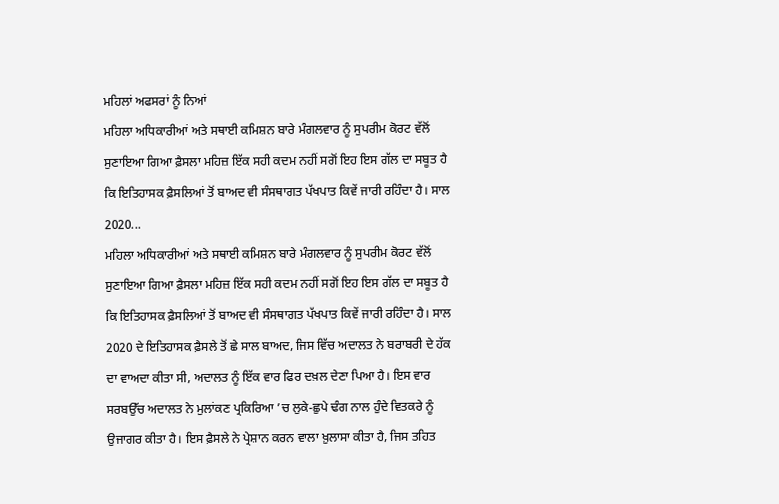ਮਹਿਲਾਂ ਅਫਸਰਾਂ ਨੂੰ ਨਿਆਂ
ਮਹਿਲਾ ਅਧਿਕਾਰੀਆਂ ਅਤੇ ਸਥਾਈ ਕਮਿਸ਼ਨ ਬਾਰੇ ਮੰਗਲਵਾਰ ਨੂੰ ਸੁਪਰੀਮ ਕੋਰਟ ਵੱਲੋਂ ਸੁਣਾਇਆ ਗਿਆ ਫ਼ੈਸਲਾ ਮਹਿਜ਼ ਇੱਕ ਸਹੀ ਕਦਮ ਨਹੀਂ ਸਗੋਂ ਇਹ ਇਸ ਗੱਲ ਦਾ ਸਬੂਤ ਹੈ ਕਿ ਇਤਿਹਾਸਕ ਫ਼ੈਸਲਿਆਂ ਤੋਂ ਬਾਅਦ ਵੀ ਸੰਸਥਾਗਤ ਪੱਖਪਾਤ ਕਿਵੇਂ ਜਾਰੀ ਰਹਿੰਦਾ ਹੈ। ਸਾਲ 2020...
ਮਹਿਲਾ ਅਧਿਕਾਰੀਆਂ ਅਤੇ ਸਥਾਈ ਕਮਿਸ਼ਨ ਬਾਰੇ ਮੰਗਲਵਾਰ ਨੂੰ ਸੁਪਰੀਮ ਕੋਰਟ ਵੱਲੋਂ ਸੁਣਾਇਆ ਗਿਆ ਫ਼ੈਸਲਾ ਮਹਿਜ਼ ਇੱਕ ਸਹੀ ਕਦਮ ਨਹੀਂ ਸਗੋਂ ਇਹ ਇਸ ਗੱਲ ਦਾ ਸਬੂਤ ਹੈ ਕਿ ਇਤਿਹਾਸਕ ਫ਼ੈਸਲਿਆਂ ਤੋਂ ਬਾਅਦ ਵੀ ਸੰਸਥਾਗਤ ਪੱਖਪਾਤ ਕਿਵੇਂ ਜਾਰੀ ਰਹਿੰਦਾ ਹੈ। ਸਾਲ 2020 ਦੇ ਇਤਿਹਾਸਕ ਫ਼ੈਸਲੇ ਤੋਂ ਛੇ ਸਾਲ ਬਾਅਦ, ਜਿਸ ਵਿੱਚ ਅਦਾਲਤ ਨੇ ਬਰਾਬਰੀ ਦੇ ਹੱਕ ਦਾ ਵਾਅਦਾ ਕੀਤਾ ਸੀ, ਅਦਾਲਤ ਨੂੰ ਇੱਕ ਵਾਰ ਫਿਰ ਦਖ਼ਲ ਦੇਣਾ ਪਿਆ ਹੈ। ਇਸ ਵਾਰ ਸਰਬਉੱਚ ਅਦਾਲਤ ਨੇ ਮੁਲਾਂਕਣ ਪ੍ਰਕਿਰਿਆ ’ਚ ਲੁਕੇ-ਛੁਪੇ ਢੰਗ ਨਾਲ ਹੁੰਦੇ ਵਿਤਕਰੇ ਨੂੰ ਉਜਾਗਰ ਕੀਤਾ ਹੈ। ਇਸ ਫ਼ੈਸਲੇ ਨੇ ਪ੍ਰੇਸ਼ਾਨ ਕਰਨ ਵਾਲਾ ਖ਼ੁਲਾਸਾ ਕੀਤਾ ਹੈ, ਜਿਸ ਤਹਿਤ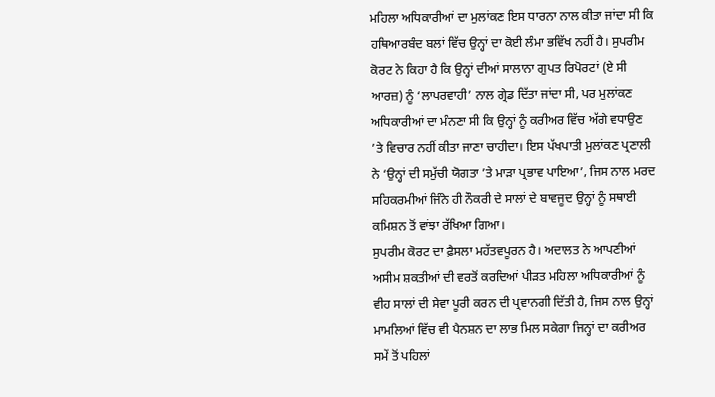ਮਹਿਲਾ ਅਧਿਕਾਰੀਆਂ ਦਾ ਮੁਲਾਂਕਣ ਇਸ ਧਾਰਨਾ ਨਾਲ ਕੀਤਾ ਜਾਂਦਾ ਸੀ ਕਿ ਹਥਿਆਰਬੰਦ ਬਲਾਂ ਵਿੱਚ ਉਨ੍ਹਾਂ ਦਾ ਕੋਈ ਲੰਮਾ ਭਵਿੱਖ ਨਹੀਂ ਹੈ। ਸੁਪਰੀਮ ਕੋਰਟ ਨੇ ਕਿਹਾ ਹੈ ਕਿ ਉਨ੍ਹਾਂ ਦੀਆਂ ਸਾਲਾਨਾ ਗੁਪਤ ਰਿਪੋਰਟਾਂ (ਏ ਸੀ ਆਰਜ਼) ਨੂੰ ‘ਲਾਪਰਵਾਹੀ’ ਨਾਲ ਗ੍ਰੇਡ ਦਿੱਤਾ ਜਾਂਦਾ ਸੀ, ਪਰ ਮੁਲਾਂਕਣ ਅਧਿਕਾਰੀਆਂ ਦਾ ਮੰਨਣਾ ਸੀ ਕਿ ਉਨ੍ਹਾਂ ਨੂੰ ਕਰੀਅਰ ਵਿੱਚ ਅੱਗੇ ਵਧਾਉਣ ’ਤੇ ਵਿਚਾਰ ਨਹੀਂ ਕੀਤਾ ਜਾਣਾ ਚਾਹੀਦਾ। ਇਸ ਪੱਖਪਾਤੀ ਮੁਲਾਂਕਣ ਪ੍ਰਣਾਲੀ ਨੇ ‘ਉਨ੍ਹਾਂ ਦੀ ਸਮੁੱਚੀ ਯੋਗਤਾ ’ਤੇ ਮਾੜਾ ਪ੍ਰਭਾਵ ਪਾਇਆ’, ਜਿਸ ਨਾਲ ਮਰਦ ਸਹਿਕਰਮੀਆਂ ਜਿੰਨੇ ਹੀ ਨੌਕਰੀ ਦੇ ਸਾਲਾਂ ਦੇ ਬਾਵਜੂਦ ਉਨ੍ਹਾਂ ਨੂੰ ਸਥਾਈ ਕਮਿਸ਼ਨ ਤੋਂ ਵਾਂਝਾ ਰੱਖਿਆ ਗਿਆ।
ਸੁਪਰੀਮ ਕੋਰਟ ਦਾ ਫ਼ੈਸਲਾ ਮਹੱਤਵਪੂਰਨ ਹੈ। ਅਦਾਲਤ ਨੇ ਆਪਣੀਆਂ ਅਸੀਮ ਸ਼ਕਤੀਆਂ ਦੀ ਵਰਤੋਂ ਕਰਦਿਆਂ ਪੀੜਤ ਮਹਿਲਾ ਅਧਿਕਾਰੀਆਂ ਨੂੰ ਵੀਹ ਸਾਲਾਂ ਦੀ ਸੇਵਾ ਪੂਰੀ ਕਰਨ ਦੀ ਪ੍ਰਵਾਨਗੀ ਦਿੱਤੀ ਹੈ, ਜਿਸ ਨਾਲ ਉਨ੍ਹਾਂ ਮਾਮਲਿਆਂ ਵਿੱਚ ਵੀ ਪੈਨਸ਼ਨ ਦਾ ਲਾਭ ਮਿਲ ਸਕੇਗਾ ਜਿਨ੍ਹਾਂ ਦਾ ਕਰੀਅਰ ਸਮੇਂ ਤੋਂ ਪਹਿਲਾਂ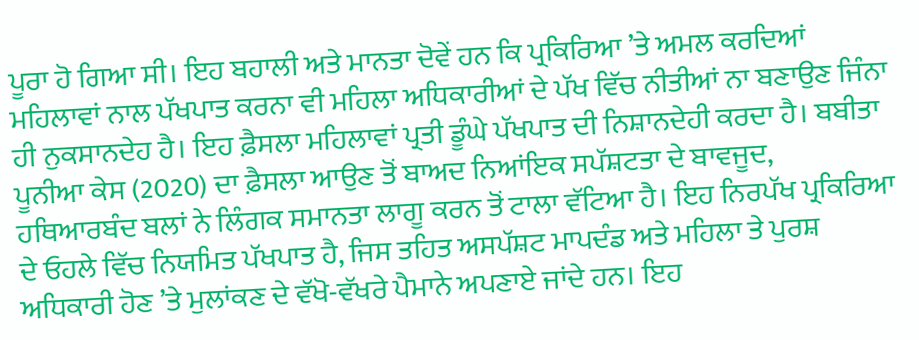ਪੂਰਾ ਹੋ ਗਿਆ ਸੀ। ਇਹ ਬਹਾਲੀ ਅਤੇ ਮਾਨਤਾ ਦੋਵੇਂ ਹਨ ਕਿ ਪ੍ਰਕਿਰਿਆ ’ਤੇ ਅਮਲ ਕਰਦਿਆਂ ਮਹਿਲਾਵਾਂ ਨਾਲ ਪੱਖਪਾਤ ਕਰਨਾ ਵੀ ਮਹਿਲਾ ਅਧਿਕਾਰੀਆਂ ਦੇ ਪੱਖ ਵਿੱਚ ਨੀਤੀਆਂ ਨਾ ਬਣਾਉਣ ਜਿੰਨਾ ਹੀ ਨੁਕਸਾਨਦੇਹ ਹੈ। ਇਹ ਫ਼ੈਸਲਾ ਮਹਿਲਾਵਾਂ ਪ੍ਰਤੀ ਡੂੰਘੇ ਪੱਖਪਾਤ ਦੀ ਨਿਸ਼ਾਨਦੇਹੀ ਕਰਦਾ ਹੈ। ਬਬੀਤਾ ਪੂਨੀਆ ਕੇਸ (2020) ਦਾ ਫ਼ੈਸਲਾ ਆਉਣ ਤੋਂ ਬਾਅਦ ਨਿਆਂਇਕ ਸਪੱਸ਼ਟਤਾ ਦੇ ਬਾਵਜੂਦ, ਹਥਿਆਰਬੰਦ ਬਲਾਂ ਨੇ ਲਿੰਗਕ ਸਮਾਨਤਾ ਲਾਗੂ ਕਰਨ ਤੋਂ ਟਾਲਾ ਵੱਟਿਆ ਹੈ। ਇਹ ਨਿਰਪੱਖ ਪ੍ਰਕਿਰਿਆ ਦੇ ਓਹਲੇ ਵਿੱਚ ਨਿਯਮਿਤ ਪੱਖਪਾਤ ਹੈ, ਜਿਸ ਤਹਿਤ ਅਸਪੱਸ਼ਟ ਮਾਪਦੰਡ ਅਤੇ ਮਹਿਲਾ ਤੇ ਪੁਰਸ਼ ਅਧਿਕਾਰੀ ਹੋਣ ’ਤੇ ਮੁਲਾਂਕਣ ਦੇ ਵੱਖੋ-ਵੱਖਰੇ ਪੈਮਾਨੇ ਅਪਣਾਏ ਜਾਂਦੇ ਹਨ। ਇਹ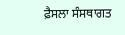ਫ਼ੈਸਲਾ ਸੰਸਥਾਗਤ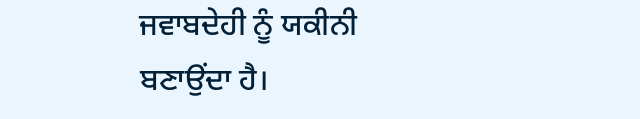ਜਵਾਬਦੇਹੀ ਨੂੰ ਯਕੀਨੀ ਬਣਾਉਂਦਾ ਹੈ।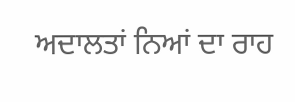ਅਦਾਲਤਾਂ ਨਿਆਂ ਦਾ ਰਾਹ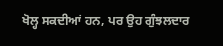ਖੋਲ੍ਹ ਸਕਦੀਆਂ ਹਨ, ਪਰ ਉਹ ਗੁੰਝਲਦਾਰ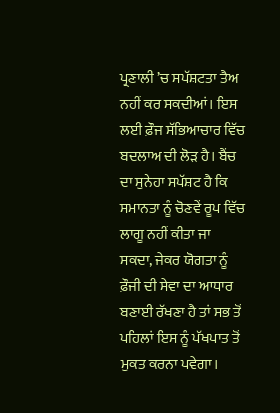ਪ੍ਰਣਾਲੀ ’ਚ ਸਪੱਸ਼ਟਤਾ ਤੈਅ ਨਹੀਂ ਕਰ ਸਕਦੀਆਂ। ਇਸ ਲਈ ਫ਼ੌਜ ਸੱਭਿਆਚਾਰ ਵਿੱਚ ਬਦਲਾਅ ਦੀ ਲੋੜ ਹੈ। ਬੈਂਚ ਦਾ ਸੁਨੇਹਾ ਸਪੱਸ਼ਟ ਹੈ ਕਿ ਸਮਾਨਤਾ ਨੂੰ ਚੋਣਵੇਂ ਰੂਪ ਵਿੱਚ ਲਾਗੂ ਨਹੀਂ ਕੀਤਾ ਜਾ ਸਕਦਾ, ਜੇਕਰ ਯੋਗਤਾ ਨੂੰ ਫ਼ੌਜੀ ਦੀ ਸੇਵਾ ਦਾ ਆਧਾਰ ਬਣਾਈ ਰੱਖਣਾ ਹੈ ਤਾਂ ਸਭ ਤੋਂ ਪਹਿਲਾਂ ਇਸ ਨੂੰ ਪੱਖਪਾਤ ਤੋਂ ਮੁਕਤ ਕਰਨਾ ਪਵੇਗਾ।